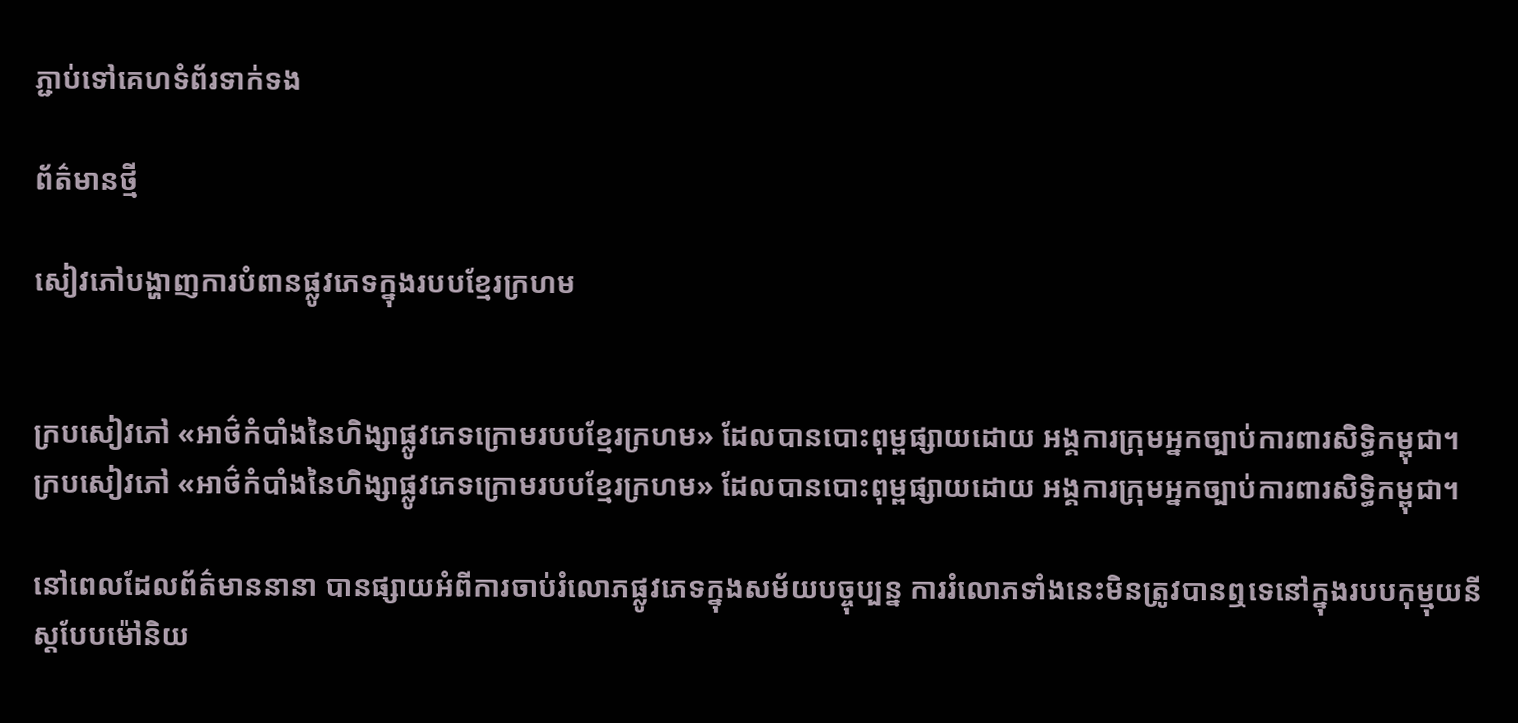ភ្ជាប់ទៅគេហទំព័រទាក់ទង

ព័ត៌មានថ្មី

សៀវភៅបង្ហាញការបំពានផ្លូវភេទក្នុងរបបខ្មែរក្រហម


ក្របសៀវភៅ «អាថ៌កំបាំងនៃហិង្សាផ្លូវភេទក្រោមរបបខ្មែរក្រហម» ដែលបានបោះពុម្ពផ្សាយដោយ អង្គការក្រុមអ្នកច្បាប់ការពារសិទ្ធិកម្ពុជា។
ក្របសៀវភៅ «អាថ៌កំបាំងនៃហិង្សាផ្លូវភេទក្រោមរបបខ្មែរក្រហម» ដែលបានបោះពុម្ពផ្សាយដោយ អង្គការក្រុមអ្នកច្បាប់ការពារសិទ្ធិកម្ពុជា។

នៅពេលដែលព័ត៌មាននានា បានផ្សាយអំពីការចាប់រំលោភផ្លូវភេទក្នុងសម័យបច្ចុប្បន្ន ការរំលោភទាំងនេះមិនត្រូវបានឮទេនៅក្នុងរបបកុម្មុយនីស្ដបែបម៉ៅនិយ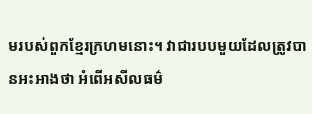មរបស់ពួកខ្មែរក្រហមនោះ។ វាជារបបមួយដែលត្រូវបានអះអាងថា អំពើអសីលធម៌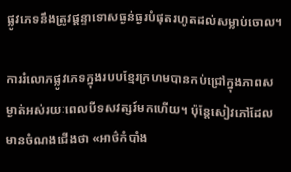ផ្លូវភេទនឹងត្រូវផ្ដន្ទាទោសធ្ងន់ធ្ងរបំផុតរហូតដល់សម្លាប់ចោល។

ការរំលោភផ្លូវភេទក្នុងរបបខ្មែរក្រហមបានកប់ជ្រៅក្នុងភាពសម្ងាត់អស់រយៈពេលបីទសវត្សរ៍មកហើយ។ ប៉ុន្ដែសៀវភៅដែលមានចំណងជើងថា «អាថ៌កំបាំង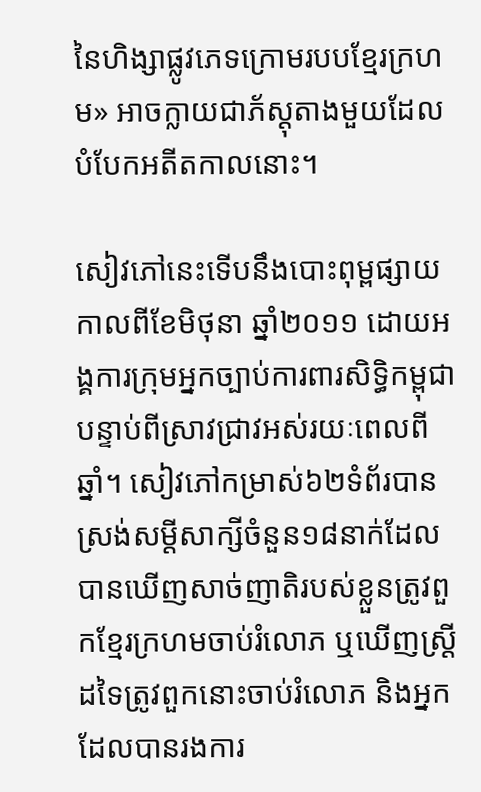នៃហិង្សាផ្លូវភេទក្រោមរបបខ្មែរក្រហម» អាចក្លាយជាភ័ស្ដុតាងមួយដែលបំបែកអតីតកាលនោះ។

សៀវភៅនេះទើបនឹងបោះពុម្ពផ្សាយកាលពីខែមិថុនា ឆ្នាំ២០១១ ដោយអង្គការក្រុមអ្នកច្បាប់ការពារសិទ្ធិកម្ពុជាបន្ទាប់ពីស្រាវជ្រាវអស់រយៈពេលពីឆ្នាំ។ សៀវភៅកម្រាស់៦២ទំព័របានស្រង់សម្តីសាក្សីចំនួន១៨នាក់ដែលបានឃើញសាច់ញាតិរបស់ខ្លួនត្រូវពួកខ្មែរក្រហមចាប់រំលោភ ឬឃើញស្ដ្រីដទៃត្រូវពួកនោះចាប់រំលោភ និងអ្នកដែលបានរងការ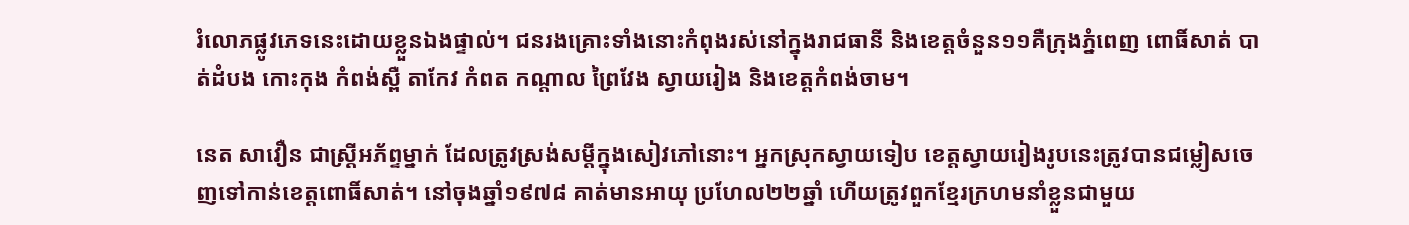រំលោភផ្លូវភេទនេះដោយខ្លួនឯងផ្ទាល់។ ជនរងគ្រោះទាំងនោះកំពុងរស់នៅក្នុងរាជធានី និងខេត្តចំនួន១១គឺក្រុងភ្នំពេញ ពោធិ៍សាត់ បាត់ដំបង កោះកុង កំពង់ស្ពឺ តាកែវ កំពត កណ្ដាល ព្រៃវែង ស្វាយរៀង និងខេត្តកំពង់ចាម។

នេត សាវឿន ជាស្ដ្រីអភ័ព្ទម្នាក់ ដែលត្រូវស្រង់សម្តីក្នុងសៀវភៅនោះ។ អ្នកស្រុកស្វាយទៀប ខេត្តស្វាយរៀងរូបនេះត្រូវបានជម្លៀសចេញទៅកាន់ខេត្តពោធិ៍សាត់។ នៅចុងឆ្នាំ១៩៧៨ គាត់មានអាយុ ប្រហែល២២ឆ្នាំ ហើយត្រូវពួកខ្មែរក្រហមនាំខ្លួនជាមួយ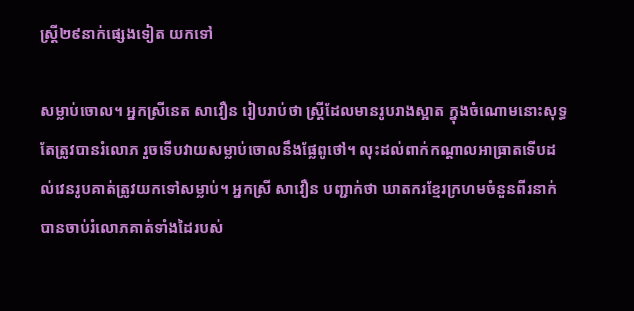ស្ដ្រី២៩នាក់ផ្សេងទៀត យកទៅ

សម្លាប់ចោល។ អ្នកស្រីនេត សាវឿន រៀបរាប់ថា ស្រ្ដីដែលមានរូបរាងស្អាត ក្នុងចំណោមនោះសុទ្ធតែត្រូវបានរំលោភ រួចទើបវាយសម្លាប់ចោលនឹងផ្លែពូថៅ។ លុះដល់ពាក់កណ្ដាលអាធ្រាតទើបដល់វេនរូបគាត់ត្រូវយកទៅសម្លាប់។ អ្នកស្រី សាវឿន បញ្ជាក់ថា ឃាតករខ្មែរក្រហមចំនួនពីរនាក់ បានចាប់រំលោភគាត់ទាំងដៃរបស់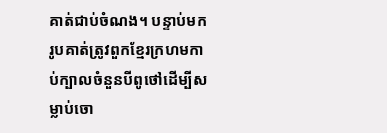គាត់ជាប់ចំណង។ បន្ទាប់មករូបគាត់ត្រូវពួកខ្មែរក្រហមកាប់ក្បាលចំនួនបីពូថៅដើម្បីសម្លាប់ចោ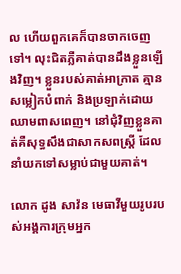ល ហើយពួកគេក៏បានចាកចេញទៅ។ លុះជិតភ្លឺគាត់បានដឹងខ្លួនឡើងវិញ។ ខ្លួនរបស់គាត់អាក្រាត គ្មានសម្លៀកបំពាក់ និងប្រឡាក់ដោយឈាមពាសពេញ។ នៅជុំវិញខ្លួនគាត់គឺសុទ្ធសឹងជាសាកសពស្ដ្រី ដែលនាំយកទៅសម្លាប់ជាមួយគាត់។

លោក ដូង សាវ៉ន មេធាវីមួយរូបរបស់អង្គការក្រុមអ្នក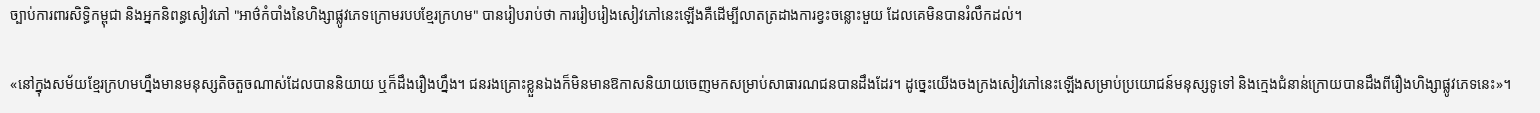ច្បាប់ការពារសិទ្ធិកម្ពុជា និងអ្នកនិពន្ធសៀវភៅ "អាថ៌កំបាំងនៃហិង្សាផ្លូវភេទក្រោមរបបខ្មែរក្រហម" បានរៀបរាប់ថា ការរៀបរៀងសៀវភៅនេះឡើងគឺដើម្បីលាតត្រដាងការខ្វះចន្លោះមួយ ដែលគេមិនបានរំលឹកដល់។

«នៅក្នុងសម័យខ្មែរក្រហមហ្នឹងមានមនុស្សតិចតួចណាស់ដែលបាននិយាយ ឬក៏ដឹងរឿងហ្នឹង។ ជនរងគ្រោះខ្លួនឯងក៏មិនមានឱកាសនិយាយចេញមកសម្រាប់សាធារណជនបានដឹងដែរ។ ដូច្នេះយើងចងក្រងសៀវភៅនេះឡើងសម្រាប់ប្រយោជន៍មនុស្សទូទៅ និងក្មេងជំនាន់ក្រោយបានដឹងពីរឿងហិង្សាផ្លូវភេទនេះ»។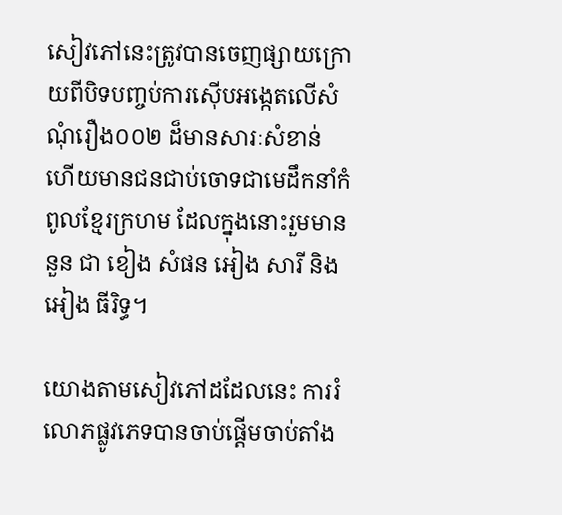សៀវភៅនេះត្រូវបានចេញផ្សាយក្រោយពីបិទបញ្ចប់ការស៊ើបអង្កេតលើសំណុំរឿង០០២ ដ៏មានសារៈសំខាន់ ហើយមានជនជាប់ចោទជាមេដឹកនាំកំពូលខ្មែរក្រហម ដែលក្នុងនោះរួមមាន នួន ជា ខៀង សំផន អៀង សារី និងអៀង ធីរិទ្ធ។

យោងតាមសៀវភៅដដែលនេះ ការរំលោភផ្លូវភេទបានចាប់ផ្ដើមចាប់តាំង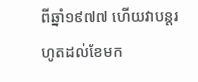ពីឆ្នាំ១៩៧៧ ហើយវាបន្ដរហូតដល់ខែមក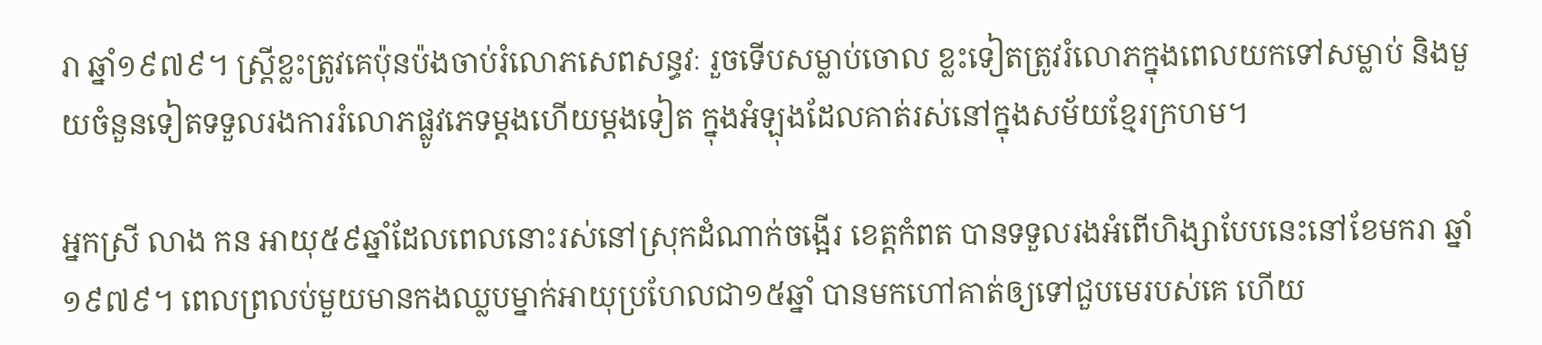រា ឆ្នាំ១៩៧៩។ ស្រ្ដីខ្លះត្រូវគេប៉ុនប៉ងចាប់រំលោភសេពសន្ធវៈ រួចទើបសម្លាប់ចោល ខ្លះទៀតត្រូវរំលោភក្នុងពេលយកទៅសម្លាប់ និងមួយចំនួនទៀតទទួលរងការរំលោភផ្លូវភេទម្ដងហើយម្ដងទៀត ក្នុងអំឡុងដែលគាត់រស់នៅក្នុងសម័យខ្មែរក្រហម។

អ្នកស្រី លាង កន អាយុ៥៩ឆ្នាំដែលពេលនោះរស់នៅស្រុកដំណាក់ចង្អើរ ខេត្តកំពត បានទទួលរងអំពើហិង្សាបែបនេះនៅខែមករា ឆ្នាំ១៩៧៩។ ពេលព្រលប់មួយមានកងឈ្លបម្នាក់អាយុប្រហែលជា១៥ឆ្នាំ បានមកហៅគាត់ឲ្យទៅជួបមេរបស់គេ ហើយ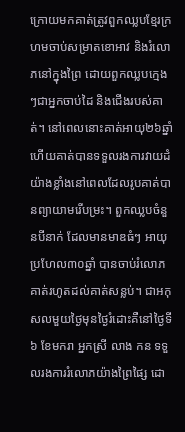ក្រោយមកគាត់ត្រូវពួកឈ្លបខ្មែរក្រហមចាប់សម្រាតខោអាវ និងរំលោភនៅក្នុងព្រៃ ដោយពួកឈ្លបក្មេងៗជាអ្នកចាប់ដៃ និងជើងរបស់គាត់។ នៅពេលនោះគាត់អាយុ២៦ឆ្នាំ ហើយគាត់បានទទួលរងការវាយដំយ៉ាងខ្លាំងនៅពេលដែលរូបគាត់បានព្យាយាមរើបម្រះ។ ពួកឈ្លបចំនួនបីនាក់ ដែលមានមាឌធំៗ អាយុប្រហែល៣០ឆ្នាំ បានចាប់រំលោភ គាត់រហូតដល់គាត់សន្លប់។ ជាអកុសលមួយថ្ងៃមុនថ្ងៃរំដោះគឺនៅថ្ងៃទី៦ ខែមករា អ្នកស្រី លាង កន ទទួលរងការរំលោភយ៉ាងព្រៃផ្សៃ ដោ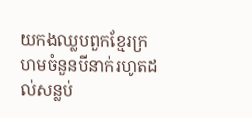យកងឈ្លបពួកខ្មែរក្រហមចំនួនបីនាក់រហូតដល់សន្លប់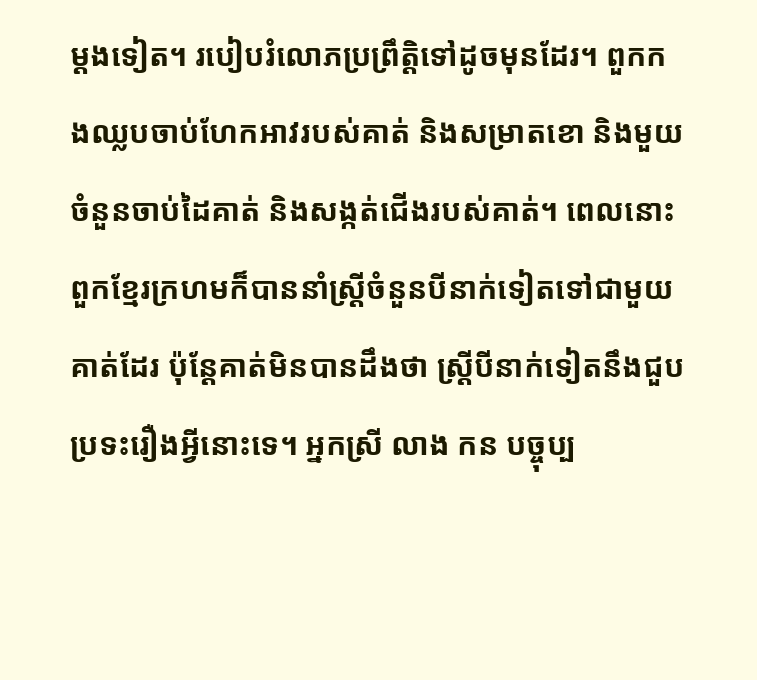ម្ដងទៀត។ របៀបរំលោភប្រព្រឹត្តិទៅដូចមុនដែរ។ ពួកកងឈ្លបចាប់ហែកអាវរបស់គាត់ និងសម្រាតខោ និងមួយចំនួនចាប់ដៃគាត់ និងសង្កត់ជើងរបស់គាត់។ ពេលនោះពួកខ្មែរក្រហមក៏បាននាំស្ដ្រីចំនួនបីនាក់ទៀតទៅជាមួយគាត់ដែរ ប៉ុន្ដែគាត់មិនបានដឹងថា ស្ដ្រីបីនាក់ទៀតនឹងជួបប្រទះរឿងអ្វីនោះទេ។ អ្នកស្រី លាង កន បច្ចុប្ប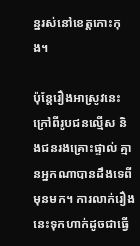ន្នរស់នៅខេត្តកោះកុង។

ប៉ុន្ដែរឿងអាស្រូវនេះ ក្រៅពីរូបជនល្មើស និងជនរងគ្រោះផ្ទាល់ គ្មានអ្នកណាបានដឹងទេពីមុនមក។ ការលាក់រឿងនេះទុកហាក់ដូចជាធ្វើ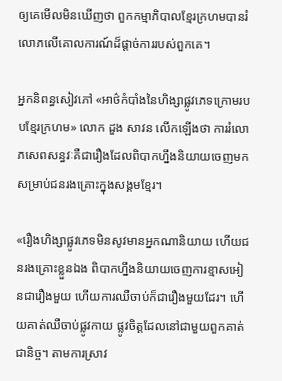ឲ្យគេមើលមិនឃើញថា ពួកកម្មាភិបាលខ្មែរក្រហមបានរំលោភលើគោលការណ៍ដ៏ផ្ដាច់ការរបស់ពួកគេ។

អ្នកនិពន្ធសៀវភៅ «អាថ៌កំបាំងនៃហិង្សាផ្លូវភេទក្រោមរបបខ្មែរក្រហម» លោក ដួង សាវន លើកឡើងថា ការរំលោភសេពសន្ធវៈគឺជារឿងដែលពិបាកហ្នឹងនិយាយចេញមកសម្រាប់ជនរងគ្រោះក្នុងសង្គមខ្មែរ។

«រឿងហិង្សាផ្លូវភេទមិនសូវមានអ្នកណានិយាយ ហើយជនរងគ្រោះខ្លួនឯង ពិបាកហ្នឹងនិយាយចេញការខ្មាសអៀនជារឿងមួយ ហើយការឈឺចាប់ក៏ជារឿងមួយដែរ។ ហើយគាត់ឈឺចាប់ផ្លូវកាយ ផ្លូវចិត្តដែលនៅជាមួយពួកគាត់ជានិច្ច។ តាមការស្រាវ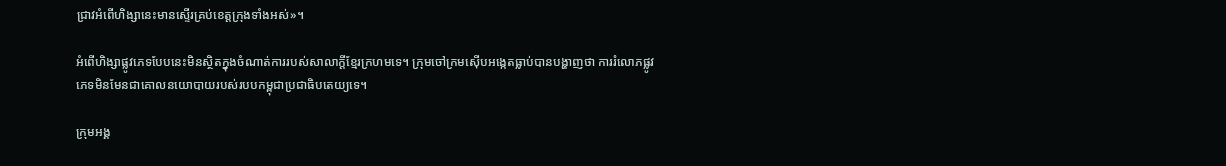ជ្រាវអំពើហិង្សានេះមានស្ទើរគ្រប់ខេត្តក្រុងទាំងអស់»។

អំពើហិង្សាផ្លូវភេទបែបនេះមិនស្ថិតក្នុងចំណាត់ការរបស់សាលាក្ដីខ្មែរក្រហមទេ។ ក្រុមចៅក្រមស៊ើបអង្កេតធ្លាប់បានបង្ហាញថា ការរំលោភផ្លូវភេទមិនមែនជាគោលនយោបាយរបស់របបកម្ពុជាប្រជាធិបតេយ្យទេ។

ក្រុមអង្គ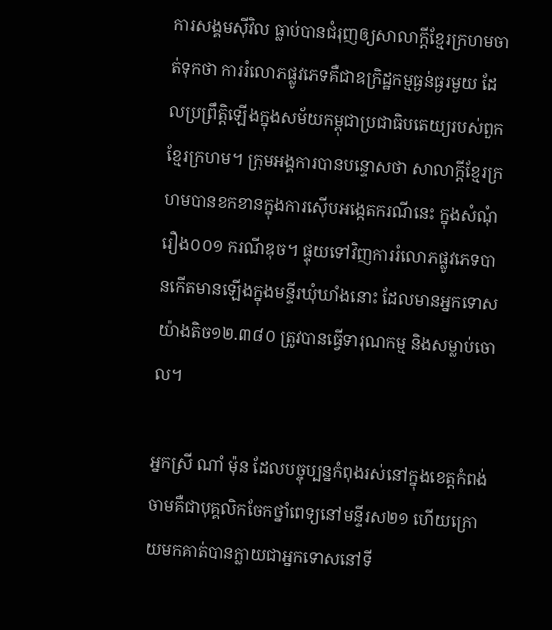ការសង្គមស៊ីវិល ធ្លាប់បានជំរុញឲ្យសាលាក្ដីខ្មែរក្រហមចាត់ទុកថា ការរំលោភផ្លូវភេទគឺជាឧក្រិដ្ឋកម្មធ្ងន់ធ្ងរមួយ ដែលប្រព្រឹត្តិឡើងក្នុងសម័យកម្ពុជាប្រជាធិបតេយ្យរបស់ពួកខ្មែរក្រហម។ ក្រុមអង្គការបានបន្ទោសថា សាលាក្ដីខ្មែរក្រហមបានខកខានក្នុងការស៊ើបអង្កេតករណីនេះ ក្នុងសំណុំរឿង០០១ ករណីឌុច។ ផ្ទុយទៅវិញការរំលោភផ្លូវភេទបានកើតមានឡើងក្នុងមន្ទីរឃុំឃាំងនោះ ដែលមានអ្នកទោសយ៉ាងតិច១២.៣៨០ ត្រូវបានធ្វើទារុណកម្ម និងសម្លាប់ចោល។

អ្នកស្រី ណាំ ម៉ុន ដែលបច្ចុប្បន្នកំពុងរស់នៅក្នុងខេត្តកំពង់ចាមគឺជាបុគ្គលិកចែកថ្នាំពេទ្យនៅមន្ទីរស២១ ហើយក្រោយមកគាត់បានក្លាយជាអ្នកទោសនៅទី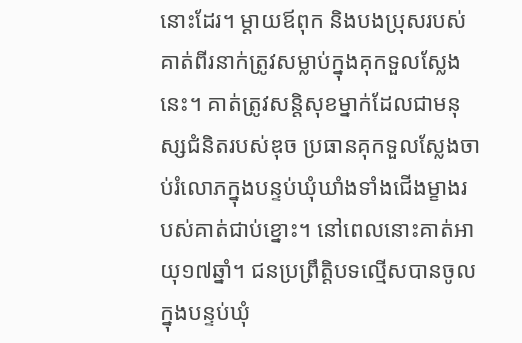នោះដែរ។ ម្ដាយឪពុក និងបងប្រុសរបស់គាត់ពីរនាក់ត្រូវសម្លាប់ក្នុងគុកទួលស្លែងនេះ។ គាត់ត្រូវសន្ដិសុខម្នាក់ដែលជាមនុស្សជំនិតរបស់ឌុច ប្រធានគុកទួលស្លែងចាប់រំលោភក្នុងបន្ទប់ឃុំឃាំងទាំងជើងម្ខាងរបស់គាត់ជាប់ខ្នោះ។ នៅពេលនោះគាត់អាយុ១៧ឆ្នាំ។ ជនប្រព្រឹត្តិបទល្មើសបានចូលក្នុងបន្ទប់ឃុំ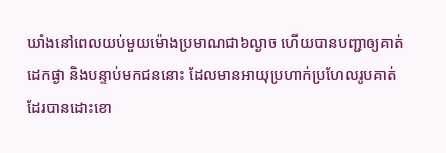ឃាំងនៅពេលយប់មួយម៉ោងប្រមាណជា៦ល្ងាច ហើយបានបញ្ជាឲ្យគាត់ដេកផ្ងា និងបន្ទាប់មកជននោះ ដែលមានអាយុប្រហាក់ប្រហែលរូបគាត់ដែរបានដោះខោ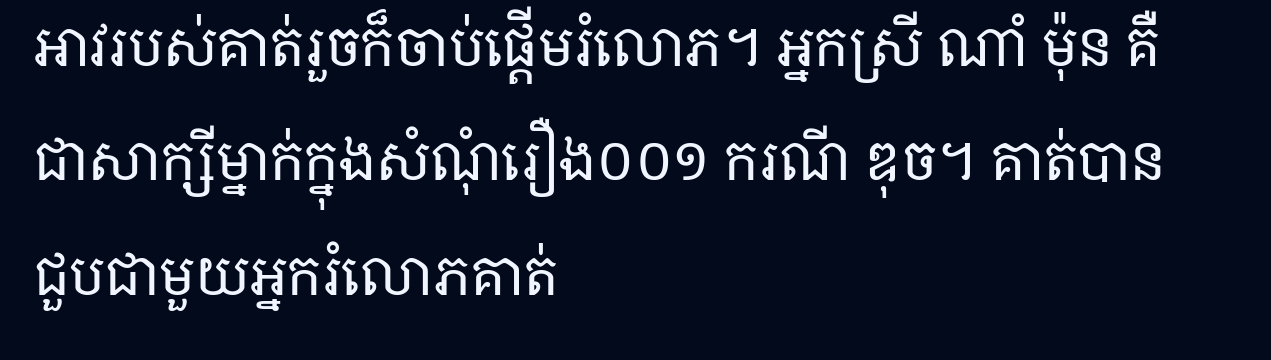អាវរបស់គាត់រួចក៏ចាប់ផ្ដើមរំលោភ។ អ្នកស្រី ណាំ ម៉ុន គឺជាសាក្សីម្នាក់ក្នុងសំណុំរឿង០០១ ករណី ឌុច។ គាត់បានជួបជាមួយអ្នករំលោភគាត់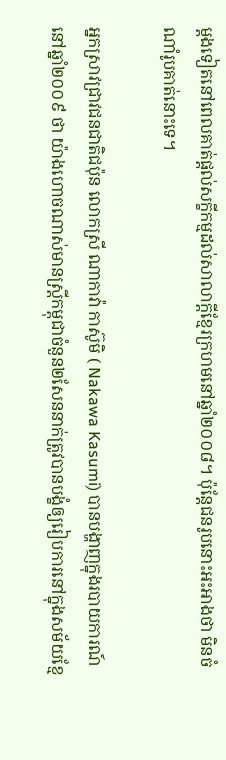ម្ដងទៀតនៅពេលគាត់ផ្ដល់សក្ខីកម្មដល់សាលាក្ដីខ្មែរក្រហមនៅឆ្នាំ២០០៨។ ប៉ុន្ដែជនរូបនោះអះអាងថា មិនចំណាំរូបគាត់នោះទេ។

អ្នកស្រាវជ្រាវជនជាតិជប៉ុន លោកស្រី ណាកាវ៉ា កាស៊ូមិ ( Nakawa Kasumi) បានបង្ហាញក្នុងរបាយការណ៍នៅឆ្នាំ២០០៩ ថា យ៉ាងហោចណាស់មានស្ដ្រីកម្ពុជាចំនួន២សែននាក់ត្រូវបានបង្ខំឲ្យរៀបការនៅក្នុងសម័យខ្មែ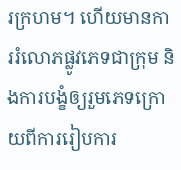រក្រហម។ ហើយមានការរំលោភផ្លូវភេទជាក្រុម និងការបង្ខំឲ្យរួមភេទក្រោយពីការរៀបការ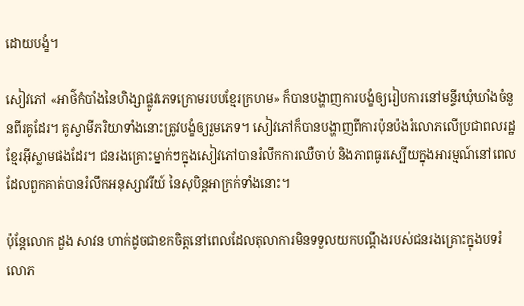ដោយបង្ខំ។

សៀវភៅ «អាថ៌កំបាំងនៃហិង្សាផ្លូវភេទក្រោមរបបខ្មែរក្រហម» ក៏បានបង្ហាញការបង្ខំឲ្យរៀបការនៅមន្ទីរឃុំឃាំងចំនួនពីរគូដែរ។ គូស្វាមីភរិយាទាំងនោះត្រូវបង្ខំឲ្យរួមភេទ។ សៀវភៅក៏បានបង្ហាញពីការប៉ុនប៉ងរំលោភលើប្រជាពលរដ្ឋខ្មែរអ៊ីស្លាមផងដែរ។ ជនរងគ្រោះម្នាក់ៗក្នុងសៀវភៅបានរំលឹកការឈឺចាប់ និងភាពធូរស្បើយក្នុងអារម្មណ៍នៅពេលដែលពួកគាត់បានរំលឹកអនុស្សាវរីយ៍ នៃសុបិន្ដអាក្រក់ទាំងនោះ។

ប៉ុន្ដែលោក ដួង សាវន ហាក់ដូចជាខកចិត្តនៅពេលដែលតុលាការមិនទទួលយកបណ្ដឹងរបស់ជនរងគ្រោះក្នុងបទរំលោភ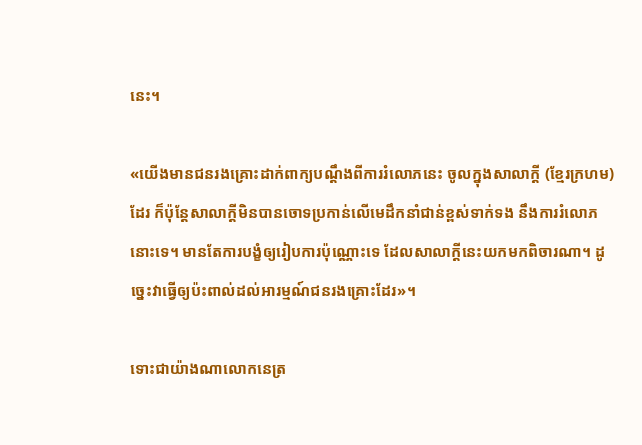នេះ។

«យើងមានជនរងគ្រោះដាក់ពាក្យបណ្ដឹងពីការរំលោភនេះ ចូលក្នុងសាលាក្ដី (ខ្មែរក្រហម) ដែរ ក៏ប៉ុន្ដែសាលាក្ដីមិនបានចោទប្រកាន់លើមេដឹកនាំជាន់ខ្ពស់ទាក់ទង នឹងការរំលោភនោះទេ។ មានតែការបង្ខំឲ្យរៀបការប៉ុណ្ណោះទេ ដែលសាលាក្ដីនេះយកមកពិចារណា។ ដូច្នេះវាធ្វើឲ្យប៉ះពាល់ដល់អារម្មណ៍ជនរងគ្រោះដែរ»។

ទោះជាយ៉ាងណាលោកនេត្រ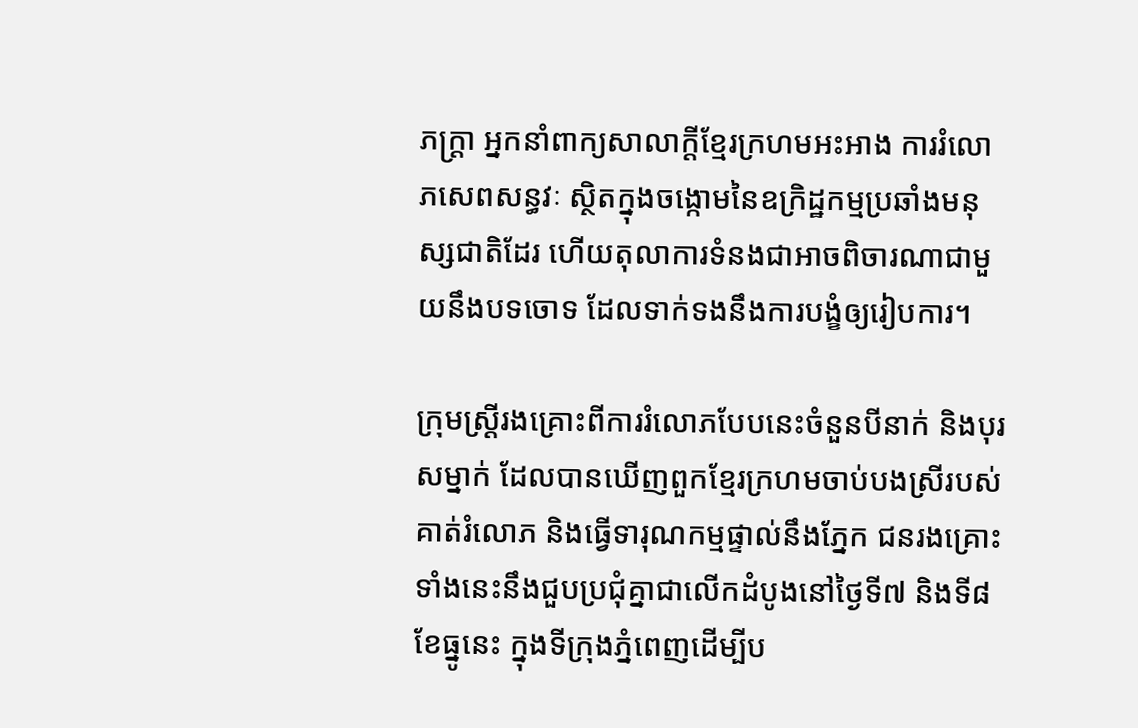ភក្ដ្រា អ្នកនាំពាក្យសាលាក្ដីខ្មែរក្រហមអះអាង ការរំលោភសេពសន្ធវៈ ស្ថិតក្នុងចង្កោមនៃឧក្រិដ្ឋកម្មប្រឆាំងមនុស្សជាតិដែរ ហើយតុលាការទំនងជាអាចពិចារណាជាមួយនឹងបទចោទ ដែលទាក់ទងនឹងការបង្ខំឲ្យរៀបការ។

ក្រុមស្ដ្រីរងគ្រោះពីការរំលោភបែបនេះចំនួនបីនាក់ និងបុរសម្នាក់ ដែលបានឃើញពួកខ្មែរក្រហមចាប់បងស្រីរបស់គាត់រំលោភ និងធ្វើទារុណកម្មផ្ទាល់នឹងភ្នែក ជនរងគ្រោះទាំងនេះនឹងជួបប្រជុំគ្នាជាលើកដំបូងនៅថ្ងៃទី៧ និងទី៨ ខែធ្នូនេះ ក្នុងទីក្រុងភ្នំពេញដើម្បីប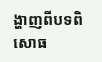ង្ហាញពីបទពិសោធ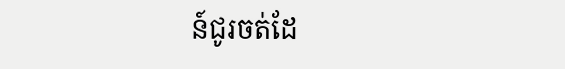ន៍ជូរចត់ដែ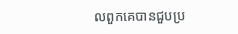លពួកគេបានជួបប្រ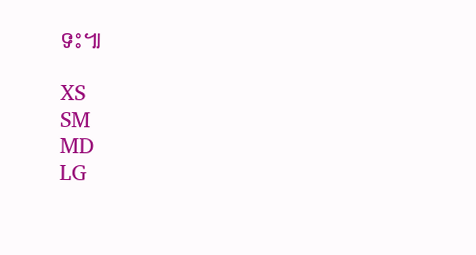ទះ៕

XS
SM
MD
LG